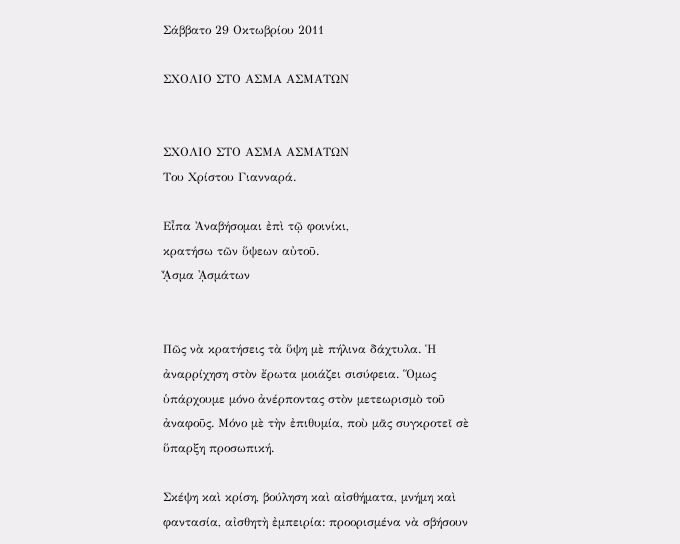Σάββατο 29 Οκτωβρίου 2011

ΣΧΟΛΙΟ ΣΤΟ ΑΣΜΑ ΑΣΜΑΤΩΝ


ΣΧΟΛΙΟ ΣΤΟ ΑΣΜΑ ΑΣΜΑΤΩΝ
Του Χρίστου Γιανναρά.

Εἶπα Ἀναβήσομαι ἐπὶ τῷ φοινίκι,
κρατήσω τῶν ὕψεων αὐτοῦ.
ᾎσμα ᾈσμάτων


Πῶς νὰ κρατήσεις τὰ ὕψη μὲ πήλινα δάχτυλα. Ἡ ἀναρρίχηση στὸν ἔρωτα μοιάζει σισύφεια. Ὅμως ὑπάρχουμε μόνο ἀνέρποντας στὸν μετεωρισμὸ τοῦ ἀναφοῦς. Μόνο μὲ τὴν ἐπιθυμία, ποὺ μᾶς συγκροτεῖ σὲ ὕπαρξη προσωπική.

Σκέψη καὶ κρίση, βούληση καὶ αἰσθήματα, μνήμη καὶ φαντασία, αἰσθητὴ ἐμπειρία: προορισμένα νὰ σβήσουν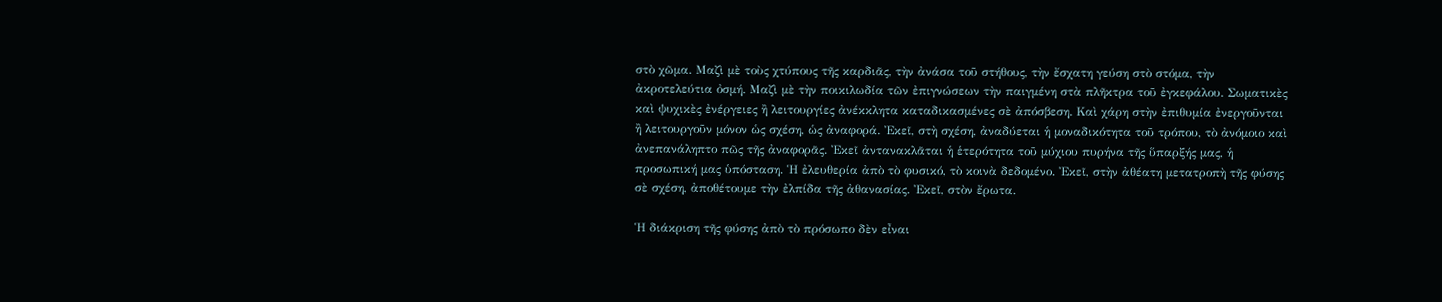στὸ χῶμα. Μαζὶ μὲ τοὺς χτύπους τῆς καρδιᾶς, τὴν ἀνάσα τοῦ στήθους, τὴν ἔσχατη γεύση στὸ στόμα, τὴν ἀκροτελεύτια ὀσμή. Μαζὶ μὲ τὴν ποικιλωδία τῶν ἐπιγνώσεων τὴν παιγμένη στὰ πλῆκτρα τοῦ ἐγκεφάλου. Σωματικὲς καὶ ψυχικὲς ἐνέργειες ἢ λειτουργίες ἀνέκκλητα καταδικασμένες σὲ ἀπόσβεση. Καὶ χάρη στὴν ἐπιθυμία ἐνεργοῦνται ἢ λειτουργοῦν μόνον ὡς σχέση, ὡς ἀναφορά. Ἐκεῖ, στὴ σχέση, ἀναδύεται ἡ μοναδικότητα τοῦ τρόπου, τὸ ἀνόμοιο καὶ ἀνεπανάληπτο πῶς τῆς ἀναφορᾶς. Ἐκεῖ ἀντανακλᾶται ἡ ἑτερότητα τοῦ μύχιου πυρήνα τῆς ὕπαρξής μας, ἡ προσωπική μας ὑπόσταση. Ἡ ἐλευθερία ἀπὸ τὸ φυσικό, τὸ κοινὰ δεδομένο. Ἐκεῖ, στὴν ἀθέατη μετατροπὴ τῆς φύσης σὲ σχέση, ἀποθέτουμε τὴν ἐλπίδα τῆς ἀθανασίας. Ἐκεῖ, στὸν ἔρωτα.

Ἡ διάκριση τῆς φύσης ἀπὸ τὸ πρόσωπο δὲν εἶναι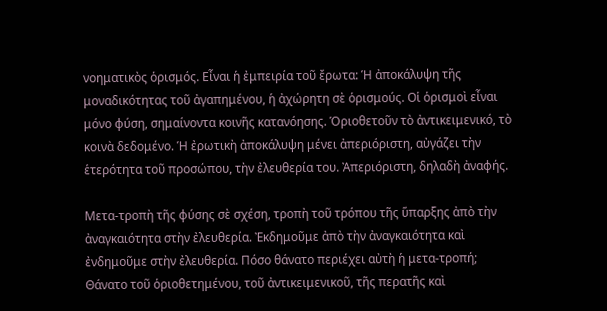νοηματικὸς ὁρισμός. Εἶναι ἡ ἐμπειρία τοῦ ἔρωτα: Ἡ ἀποκάλυψη τῆς μοναδικότητας τοῦ ἀγαπημένου, ἡ ἀχώρητη σὲ ὁρισμούς. Οἱ ὁρισμοὶ εἶναι μόνο φύση, σημαίνοντα κοινῆς κατανόησης. Ὁριοθετοῦν τὸ ἀντικειμενικό, τὸ κοινὰ δεδομένο. Ἡ ἐρωτικὴ ἀποκάλυψη μένει ἀπεριόριστη, αὐγάζει τὴν ἑτερότητα τοῦ προσώπου, τὴν ἐλευθερία του. Ἀπεριόριστη, δηλαδὴ ἀναφής.

Μετα-τροπὴ τῆς φύσης σὲ σχέση, τροπὴ τοῦ τρόπου τῆς ὕπαρξης ἀπὸ τὴν ἀναγκαιότητα στὴν ἐλευθερία. Ἐκδημοῦμε ἀπὸ τὴν ἀναγκαιότητα καὶ ἐνδημοῦμε στὴν ἐλευθερία. Πόσο θάνατο περιέχει αὐτὴ ἡ μετα-τροπή; Θάνατο τοῦ ὁριοθετημένου, τοῦ ἀντικειμενικοῦ, τῆς περατῆς καὶ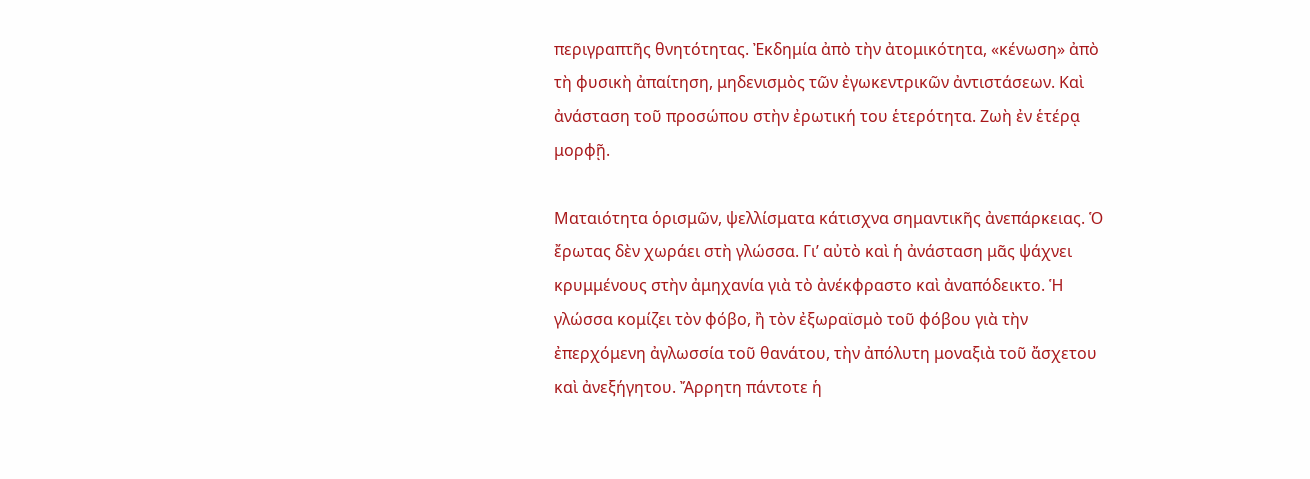περιγραπτῆς θνητότητας. Ἐκδημία ἀπὸ τὴν ἀτομικότητα, «κένωση» ἀπὸ τὴ φυσικὴ ἀπαίτηση, μηδενισμὸς τῶν ἐγωκεντρικῶν ἀντιστάσεων. Καὶ ἀνάσταση τοῦ προσώπου στὴν ἐρωτική του ἑτερότητα. Ζωὴ ἐν ἑτέρᾳ μορφῇ.

Ματαιότητα ὁρισμῶν, ψελλίσματα κάτισχνα σημαντικῆς ἀνεπάρκειας. Ὁ ἔρωτας δὲν χωράει στὴ γλώσσα. Γι’ αὐτὸ καὶ ἡ ἀνάσταση μᾶς ψάχνει κρυμμένους στὴν ἀμηχανία γιὰ τὸ ἀνέκφραστο καὶ ἀναπόδεικτο. Ἡ γλώσσα κομίζει τὸν φόβο, ἢ τὸν ἐξωραϊσμὸ τοῦ φόβου γιὰ τὴν ἐπερχόμενη ἀγλωσσία τοῦ θανάτου, τὴν ἀπόλυτη μοναξιὰ τοῦ ἄσχετου καὶ ἀνεξήγητου. Ἄρρητη πάντοτε ἡ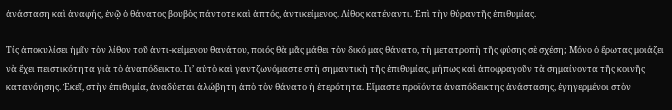ἀνάσταση καὶ ἀναφής, ἐνῷ ὁ θάνατος βουβὸς πάντοτε καὶ ἁπτός, ἀντικείμενος. Λίθος κατέναντι. Ἐπὶ τὴν θύραντῆς ἐπιθυμίας.

Τίς ἀποκυλίσει ἡμῖν τὸν λίθον τοῦ ἀντι-κείμενου θανάτου, ποιός θὰ μᾶς μάθει τὸν δικό μας θάνατο, τὴ μετατροπὴ τῆς φύσης σὲ σχέση; Μόνο ὁ ἔρωτας μοιάζει νὰ ἔχει πειστικότητα γιὰ τὸ ἀναπόδεικτο. Γι’ αὐτὸ καὶ γαντζωνόμαστε στὴ σημαντικὴ τῆς ἐπιθυμίας, μήπως καὶ ἀποφραγοῦν τὰ σημαίνοντα τῆς κοινῆς κατανόησης. Ἐκεῖ, στὴν ἐπιθυμία, ἀναδύεται ἀλώβητη ἀπὸ τὸν θάνατο ἡ ἑτερότητα. Εἴμαστε προϊόντα ἀναπόδεικτης ἀνάστασης, ἐγηγερμένοι στὸν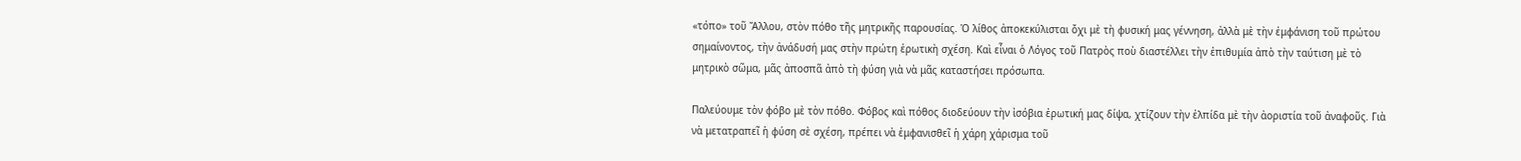«τόπο» τοῦ Ἄλλου, στὸν πόθο τῆς μητρικῆς παρουσίας. Ὁ λίθος ἀποκεκύλισται ὄχι μὲ τὴ φυσική μας γέννηση, ἀλλὰ μὲ τὴν ἐμφάνιση τοῦ πρώτου σημαίνοντος, τὴν ἀνάδυσή μας στὴν πρώτη ἐρωτικὴ σχέση. Καὶ εἶναι ὁ Λόγος τοῦ Πατρὸς ποὺ διαστέλλει τὴν ἐπιθυμία ἀπὸ τὴν ταύτιση μὲ τὸ μητρικὸ σῶμα, μᾶς ἀποσπᾶ ἀπὸ τὴ φύση γιὰ νὰ μᾶς καταστήσει πρόσωπα.

Παλεύουμε τὸν φόβο μὲ τὸν πόθο. Φόβος καὶ πόθος διοδεύουν τὴν ἰσόβια ἐρωτική μας δίψα, χτίζουν τὴν ἐλπίδα μὲ τὴν ἀοριστία τοῦ ἀναφοῦς. Γιὰ νὰ μετατραπεῖ ἡ φύση σὲ σχέση, πρέπει νὰ ἐμφανισθεῖ ἡ χάρη χάρισμα τοῦ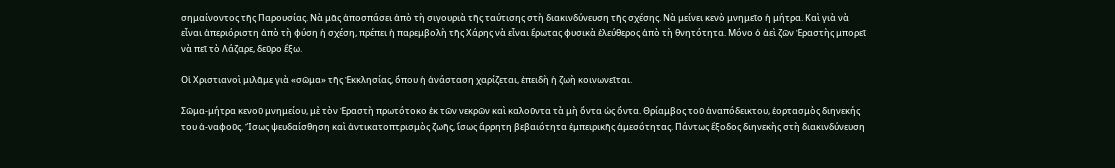σημαίνοντος τῆς Παρουσίας. Νὰ μᾶς ἀποσπάσει ἀπὸ τὴ σιγουριὰ τῆς ταύτισης στὴ διακινδύνευση τῆς σχέσης. Νὰ μείνει κενὸ μνημεῖο ἡ μήτρα. Καὶ γιὰ νὰ εἶναι ἀπεριόριστη ἀπὸ τὴ φύση ἡ σχέση, πρέπει ἡ παρεμβολὴ τῆς Χάρης νὰ εἶναι ἔρωτας φυσικὰ ἐλεύθερος ἀπὸ τὴ θνητότητα. Μόνο ὁ ἀεὶ ζῶν Ἐραστὴς μπορεῖ νὰ πεῖ τὸ Λάζαρε, δεῦρο ἔξω.

Οἱ Χριστιανοὶ μιλᾶμε γιὰ «σῶμα» τῆς Ἐκκλησίας, ὅπου ἡ ἀνάσταση χαρίζεται, ἐπειδὴ ἡ ζωὴ κοινωνεῖται.

Σῶμα-μήτρα κενοῦ μνημείου, μὲ τὸν Ἐραστὴ πρωτότοκο ἐκ τῶν νεκρῶν καὶ καλοῦντα τὰ μὴ ὄντα ὡς ὄντα. Θρίαμβος τοῦ ἀναπόδεικτου, ἑορτασμὸς διηνεκής του ἀ-ναφοῦς. Ἴσως ψευδαίσθηση καὶ ἀντικατοπτρισμὸς ζωῆς, ἴσως ἄρρητη βεβαιότητα ἐμπειρικῆς ἀμεσότητας. Πάντως ἔξοδος διηνεκὴς στὴ διακινδύνευση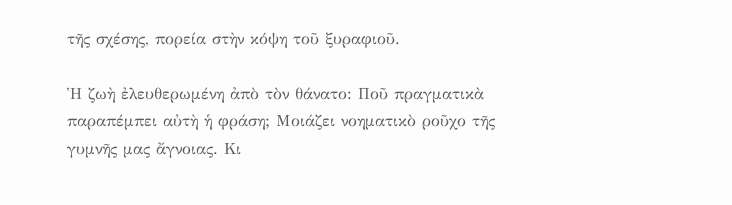τῆς σχέσης, πορεία στὴν κόψη τοῦ ξυραφιοῦ.

Ἡ ζωὴ ἐλευθερωμένη ἀπὸ τὸν θάνατο: Ποῦ πραγματικὰ παραπέμπει αὐτὴ ἡ φράση; Μοιάζει νοηματικὸ ροῦχο τῆς γυμνῆς μας ἄγνοιας. Κι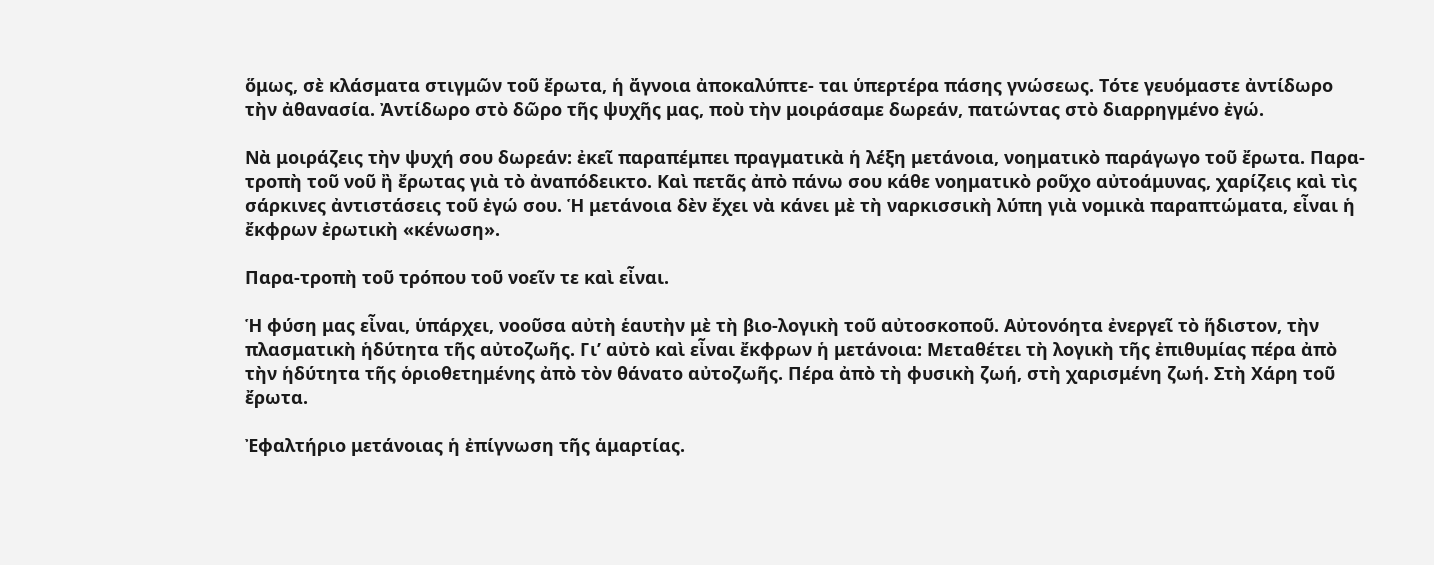ὅμως, σὲ κλάσματα στιγμῶν τοῦ ἔρωτα, ἡ ἄγνοια ἀποκαλύπτε- ται ὑπερτέρα πάσης γνώσεως. Τότε γευόμαστε ἀντίδωρο τὴν ἀθανασία. Ἀντίδωρο στὸ δῶρο τῆς ψυχῆς μας, ποὺ τὴν μοιράσαμε δωρεάν, πατώντας στὸ διαρρηγμένο ἐγώ.

Νὰ μοιράζεις τὴν ψυχή σου δωρεάν: ἐκεῖ παραπέμπει πραγματικὰ ἡ λέξη μετάνοια, νοηματικὸ παράγωγο τοῦ ἔρωτα. Παρα-τροπὴ τοῦ νοῦ ἢ ἔρωτας γιὰ τὸ ἀναπόδεικτο. Καὶ πετᾶς ἀπὸ πάνω σου κάθε νοηματικὸ ροῦχο αὐτοάμυνας, χαρίζεις καὶ τὶς σάρκινες ἀντιστάσεις τοῦ ἐγώ σου. Ἡ μετάνοια δὲν ἔχει νὰ κάνει μὲ τὴ ναρκισσικὴ λύπη γιὰ νομικὰ παραπτώματα, εἶναι ἡ ἔκφρων ἐρωτικὴ «κένωση».

Παρα-τροπὴ τοῦ τρόπου τοῦ νοεῖν τε καὶ εἶναι.

Ἡ φύση μας εἶναι, ὑπάρχει, νοοῦσα αὐτὴ ἑαυτὴν μὲ τὴ βιο-λογικὴ τοῦ αὐτοσκοποῦ. Αὐτονόητα ἐνεργεῖ τὸ ἥδιστον, τὴν πλασματικὴ ἡδύτητα τῆς αὐτοζωῆς. Γι’ αὐτὸ καὶ εἶναι ἔκφρων ἡ μετάνοια: Μεταθέτει τὴ λογικὴ τῆς ἐπιθυμίας πέρα ἀπὸ τὴν ἡδύτητα τῆς ὁριοθετημένης ἀπὸ τὸν θάνατο αὐτοζωῆς. Πέρα ἀπὸ τὴ φυσικὴ ζωή, στὴ χαρισμένη ζωή. Στὴ Χάρη τοῦ ἔρωτα.

Ἐφαλτήριο μετάνοιας ἡ ἐπίγνωση τῆς ἁμαρτίας.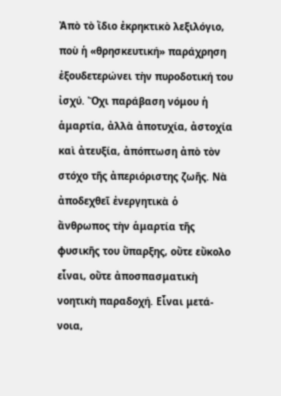Ἀπὸ τὸ ἴδιο ἐκρηκτικὸ λεξιλόγιο, ποὺ ἡ «θρησκευτική» παράχρηση ἐξουδετερώνει τὴν πυροδοτική του ἰσχύ. Ὄχι παράβαση νόμου ἡ ἁμαρτία, ἀλλὰ ἀποτυχία, ἀστοχία καὶ ἀτευξία, ἀπόπτωση ἀπὸ τὸν στόχο τῆς ἀπεριόριστης ζωῆς. Νὰ ἀποδεχθεῖ ἐνεργητικὰ ὁ ἄνθρωπος τὴν ἁμαρτία τῆς φυσικῆς του ὕπαρξης, οὔτε εὔκολο εἶναι, οὔτε ἀποσπασματικὴ νοητικὴ παραδοχή. Εἶναι μετά-νοια,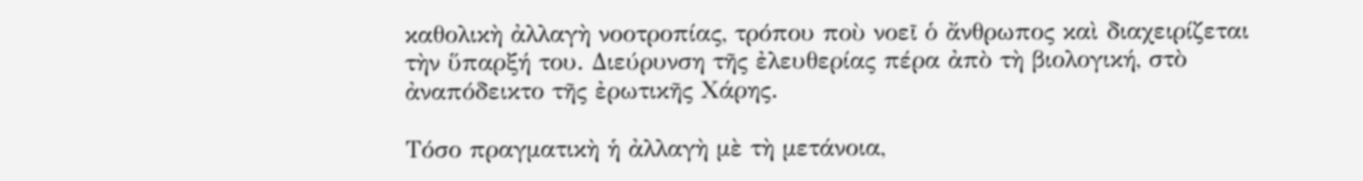καθολικὴ ἀλλαγὴ νοοτροπίας, τρόπου ποὺ νοεῖ ὁ ἄνθρωπος καὶ διαχειρίζεται τὴν ὕπαρξή του. Διεύρυνση τῆς ἐλευθερίας πέρα ἀπὸ τὴ βιολογική, στὸ ἀναπόδεικτο τῆς ἐρωτικῆς Χάρης.

Τόσο πραγματικὴ ἡ ἀλλαγὴ μὲ τὴ μετάνοια,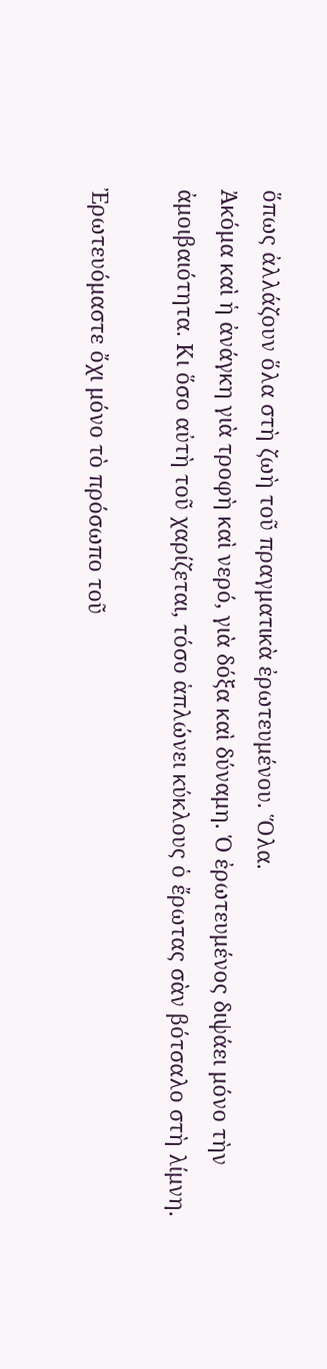ὅπως ἀλλάζουν ὅλα στὴ ζωὴ τοῦ πραγματικὰ ἐρωτευμένου. Ὅλα.
Ἀκόμα καὶ ἡ ἀνάγκη γιὰ τροφὴ καὶ νερό, γιὰ δόξα καὶ δύναμη. Ὁ ἐρωτευμένος διψάει μόνο τὴν ἀμοιβαιότητα. Κι ὅσο αὐτὴ τοῦ χαρίζεται, τόσο ἁπλώνει κύκλους ὁ ἔρωτας σὰν βότσαλο στὴ λίμνη.

Ἐρωτευόμαστε ὄχι μόνο τὸ πρόσωπο τοῦ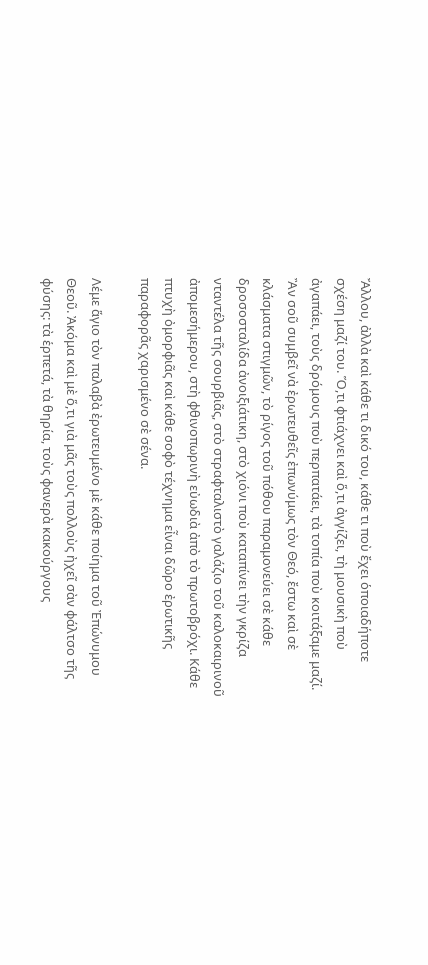Ἄλλου, ἀλλὰ καὶ κάθε τι δικό του, κάθε τι ποὺ ἔχει ὁποιαδήποτε σχέση μαζί του. Ὅ,τι φτιάχνει καὶ ὅ,τι ἀγγίζει, τὴ μουσικὴ ποὺ ἀγαπάει, τοὺς δρόμους ποὺ περπατάει, τὰ τοπία ποὺ κοιτάξαμε μαζί. Ἂν σοῦ συμβεῖ νὰ ἐρωτευθεῖς ἐπωνύμως τὸν Θεό, ἔστω καὶ σὲ κλάσματα στιγμῶν, τὸ ρίγος τοῦ πόθου παραμονεύει σὲ κάθε δροσοσταλίδα ἀνοιξιάτικη, στὸ χιόνι ποὺ καταπίνει τὴν γκρίζα νταντέλα τῆς σουρβιᾶς, στὸ στραφταλιστὸ γαλάζιο τοῦ καλοκαιρινοῦ ἀπομεσήμερου, στὴ φθινοπωρινὴ εὐωδιὰ ἀπὸ τὸ πρωτοβρόχι. Κάθε πτυχὴ ὀμορφιᾶς καὶ κάθε σοφὸ τέχνημα εἶναι δῶρο ἐρωτικῆς παραφορᾶς χαρισμένο σὲ σένα.

Λέμε ἅγιο τὸν παλαβὰ ἐρωτευμένο μὲ κάθε ποίημα τοῦ Ἐπώνυμου Θεοῦ. Ἀκόμα καὶ μὲ ὅ,τι γιὰ μᾶς τοὺς πολλοὺς ἠχεῖ σὰν φάλτσο τῆς φύσης: τὰ ἑρπετά, τὰ θηρία, τοὺς φανερὰ κακούργους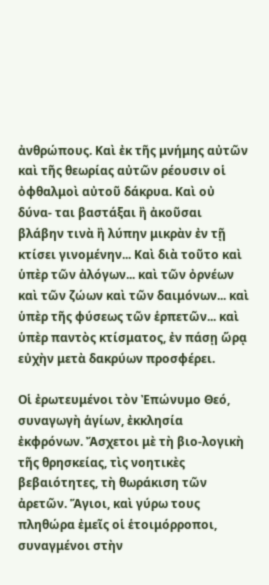ἀνθρώπους. Καὶ ἐκ τῆς μνήμης αὐτῶν καὶ τῆς θεωρίας αὐτῶν ρέουσιν οἱ ὀφθαλμοὶ αὐτοῦ δάκρυα. Καὶ οὐ δύνα- ται βαστάξαι ἢ ἀκοῦσαι βλάβην τινὰ ἢ λύπην μικρὰν ἐν τῇ κτίσει γινομένην... Καὶ διὰ τοῦτο καὶ ὑπὲρ τῶν ἀλόγων... καὶ τῶν ὀρνέων καὶ τῶν ζώων καὶ τῶν δαιμόνων... καὶ ὑπὲρ τῆς φύσεως τῶν ἑρπετῶν... καὶ ὑπὲρ παντὸς κτίσματος, ἐν πάσῃ ὥρᾳ εὐχὴν μετὰ δακρύων προσφέρει.

Οἱ ἐρωτευμένοι τὸν Ἐπώνυμο Θεό, συναγωγὴ ἁγίων, ἐκκλησία ἐκφρόνων. Ἄσχετοι μὲ τὴ βιο-λογικὴ τῆς θρησκείας, τὶς νοητικὲς βεβαιότητες, τὴ θωράκιση τῶν ἀρετῶν. Ἅγιοι, καὶ γύρω τους πληθώρα ἐμεῖς οἱ ἑτοιμόρροποι, συναγμένοι στὴν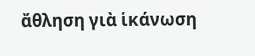ἄθληση γιὰ ἱκάνωση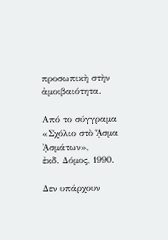προσωπικὴ στὴν ἀμοιβαιότητα.

Από το σύγγραμα «Σχόλιο στὸ ᾎσμα ᾈσμάτων»,
ἐκδ. Δόμος, 1990.

Δεν υπάρχουν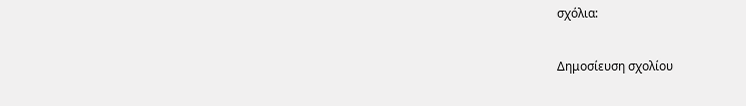σχόλια:

Δημοσίευση σχολίου